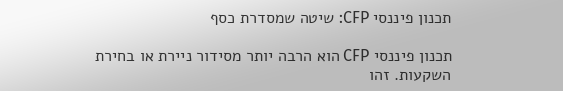תכנון פיננסי CFP: שיטה שמסדרת כסף

תכנון פיננסי CFP הוא הרבה יותר מסידור ניירת או בחירת השקעות. זהו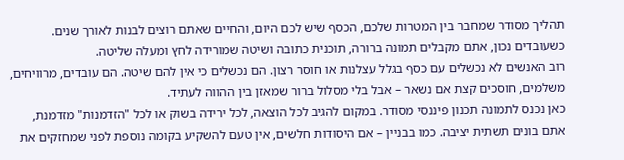תהליך מסודר שמחבר בין המטרות שלכם, הכסף שיש לכם היום, והחיים שאתם רוצים לבנות לאורך שנים. כשעובדים נכון, אתם מקבלים תמונה ברורה, תוכנית כתובה ושיטה שמורידה לחץ ומעלה שליטה.
רוב האנשים לא נכשלים עם כסף בגלל עצלנות או חוסר רצון. הם נכשלים כי אין להם שיטה. הם עובדים, מרוויחים, משלמים, חוסכים קצת אם נשאר – אבל בלי מסלול ברור שמאזן בין ההווה לעתיד.
כאן נכנס לתמונה תכנון פיננסי מסודר. במקום להגיב לכל הוצאה, לכל ירידה בשוק או לכל "הזדמנות" מזדמנת, אתם בונים תשתית יציבה. כמו בבניין – אם היסודות חלשים, אין טעם להשקיע בקומה נוספת לפני שמחזקים את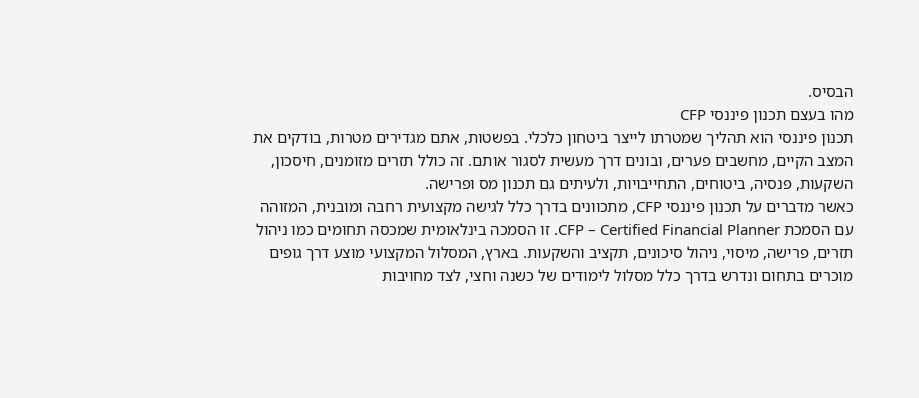הבסיס.
מהו בעצם תכנון פיננסי CFP
תכנון פיננסי הוא תהליך שמטרתו לייצר ביטחון כלכלי. בפשטות, אתם מגדירים מטרות, בודקים את המצב הקיים, מחשבים פערים, ובונים דרך מעשית לסגור אותם. זה כולל תזרים מזומנים, חיסכון, השקעות, פנסיה, ביטוחים, התחייבויות, ולעיתים גם תכנון מס ופרישה.
כאשר מדברים על תכנון פיננסי CFP, מתכוונים בדרך כלל לגישה מקצועית רחבה ומובנית, המזוהה עם הסמכת CFP – Certified Financial Planner. זו הסמכה בינלאומית שמכסה תחומים כמו ניהול תזרים, פרישה, מיסוי, ניהול סיכונים, תקציב והשקעות. בארץ, המסלול המקצועי מוצע דרך גופים מוכרים בתחום ונדרש בדרך כלל מסלול לימודים של כשנה וחצי, לצד מחויבות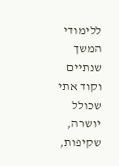ללימודי המשך שנתיים וקוד אתי שכולל יושרה, שקיפות,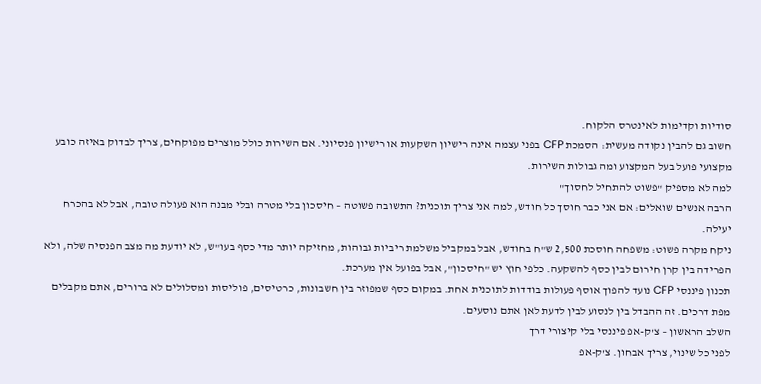סודיות וקדימות לאינטרס הלקוח.
חשוב גם להבין נקודה מעשית: הסמכת CFP בפני עצמה אינה רישיון השקעות או רישיון פנסיוני. אם השירות כולל מוצרים מפוקחים, צריך לבדוק באיזה כובע מקצועי פועל בעל המקצוע ומה גבולות השירות.
למה לא מספיק "פשוט להתחיל לחסוך"
הרבה אנשים שואלים: אם אני כבר חוסך כל חודש, למה אני צריך תוכנית? התשובה פשוטה – חיסכון בלי מטרה ובלי מבנה הוא פעולה טובה, אבל לא בהכרח יעילה.
ניקח מקרה פשוט: משפחה חוסכת 2,500 ש"ח בחודש, אבל במקביל משלמת ריביות גבוהות, מחזיקה יותר מדי כסף בעו"ש, לא יודעת מה מצב הפנסיה שלה, ולא הפרידה בין קרן חירום לבין כסף להשקעה. כלפי חוץ יש "חיסכון", אבל בפועל אין מערכת.
תכנון פיננסי CFP נועד להפוך אוסף פעולות בודדות לתוכנית אחת. במקום כסף שמפוזר בין חשבונות, כרטיסים, פוליסות ומסלולים לא ברורים, אתם מקבלים מפת דרכים. זה ההבדל בין לנסוע לבין לדעת לאן אתם נוסעים.
השלב הראשון – צ'ק-אפ פיננסי בלי קיצורי דרך
לפני כל שינוי, צריך אבחון. צ'ק-אפ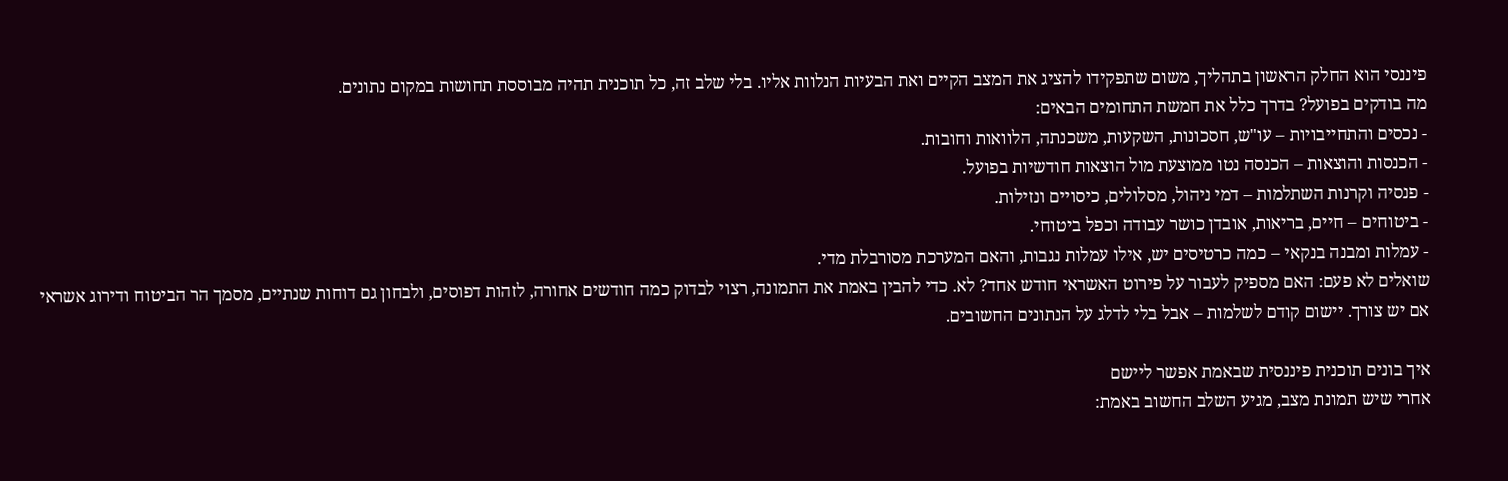פיננסי הוא החלק הראשון בתהליך, משום שתפקידו להציג את המצב הקיים ואת הבעיות הנלוות אליו. בלי שלב זה, כל תוכנית תהיה מבוססת תחושות במקום נתונים.
מה בודקים בפועל? בדרך כלל את חמשת התחומים הבאים:
- נכסים והתחייבויות – עו"ש, חסכונות, השקעות, משכנתה, הלוואות וחובות.
- הכנסות והוצאות – הכנסה נטו ממוצעת מול הוצאות חודשיות בפועל.
- פנסיה וקרנות השתלמות – דמי ניהול, מסלולים, כיסויים ונזילות.
- ביטוחים – חיים, בריאות, אובדן כושר עבודה וכפל ביטוחי.
- עמלות ומבנה בנקאי – כמה כרטיסים יש, אילו עמלות נגבות, והאם המערכת מסורבלת מדי.
שואלים לא פעם: האם מספיק לעבור על פירוט האשראי חודש אחד? לא. כדי להבין באמת את התמונה, רצוי לבדוק כמה חודשים אחורה, לזהות דפוסים, ולבחון גם דוחות שנתיים, מסמך הר הביטוח ודירוג אשראי אם יש צורך. יישום קודם לשלמות – אבל בלי לדלג על הנתונים החשובים.

איך בונים תוכנית פיננסית שבאמת אפשר ליישם
אחרי שיש תמונת מצב, מגיע השלב החשוב באמת: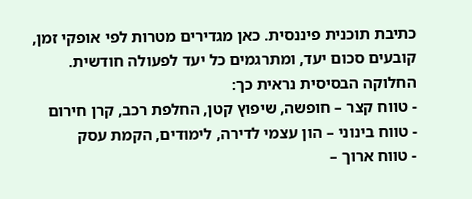כתיבת תוכנית פיננסית. כאן מגדירים מטרות לפי אופקי זמן, קובעים סכום יעד, ומתרגמים כל יעד לפעולה חודשית.
החלוקה הבסיסית נראית כך:
- טווח קצר – חופשה, שיפוץ קטן, החלפת רכב, קרן חירום
- טווח בינוני – הון עצמי לדירה, לימודים, הקמת עסק
- טווח ארוך –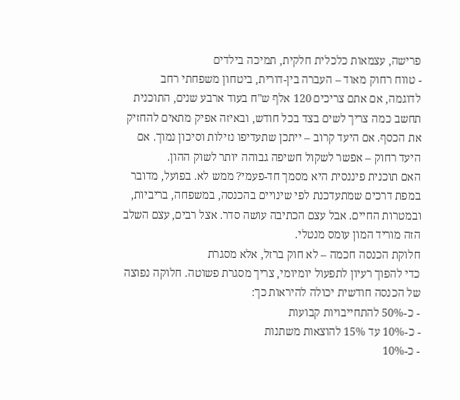פרישה, עצמאות כלכלית חלקית, תמיכה בילדים
- טווח רחוק מאוד – העברה בין-דורית, ביטחון משפחתי רחב
לדוגמה, אם אתם צריכים 120 אלף ש"ח בעוד ארבע שנים, התוכנית תחשב כמה צריך לשים בצד בכל חודש, ובאיזה אפיק מתאים להחזיק את הכסף. אם היעד קרוב – ייתכן שתעדיפו נזילות וסיכון נמוך. אם היעד רחוק – אפשר לשקול חשיפה גבוהה יותר לשוק ההון.
האם תוכנית פיננסית היא מסמך חד-פעמי? ממש לא. בפועל, מדובר במפת דרכים שמתעדכנת לפי שינויים בהכנסה, במשפחה, בריביות, ובמטרות החיים. אבל עצם הכתיבה עושה סדר. אצל רבים, עצם השלב הזה מוריד המון עומס מנטלי.
חלוקת הכנסה חכמה – לא חוק ברזל, אלא מסגרת
כדי להפוך רעיון לתפעול יומיומי, צריך מסגרת פשוטה. חלוקה נפוצה של הכנסה חודשית יכולה להיראות כך:
- כ-50% להתחייבויות קבועות
- כ-10% עד 15% להוצאות משתנות
- כ-10%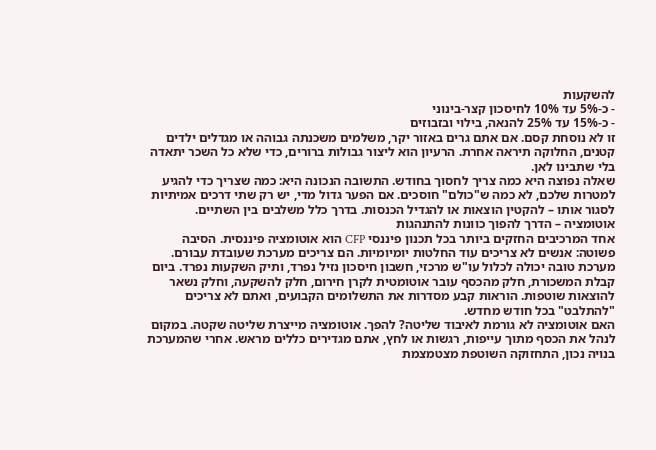להשקעות
- כ-5% עד 10% לחיסכון קצר-בינוני
- כ-15% עד 25% להנאה, בילוי ובזבוזים
זו לא נוסחת קסם. אם אתם גרים באזור יקר, משלמים משכנתה גבוהה או מגדלים ילדים קטנים, החלוקה תיראה אחרת. הרעיון הוא ליצור גבולות ברורים, כדי שלא כל השכר יתאדה בלי שתבינו לאן.
שאלה נפוצה היא כמה צריך לחסוך בחודש. התשובה הנכונה היא: כמה שצריך כדי להגיע למטרות שלכם, לא כמה ש"כולם" חוסכים. אם הפער גדול מדי, יש רק שתי דרכים אמיתיות לסגור אותו – להקטין הוצאות או להגדיל הכנסות. בדרך כלל משלבים בין השתיים.
אוטומציה – הדרך להפוך כוונות להתנהגות
אחד המרכיבים החזקים ביותר בכל תכנון פיננסי CFP הוא אוטומציה פיננסית. הסיבה פשוטה: אנשים לא צריכים עוד החלטות יומיומיות. הם צריכים מערכת שעובדת עבורם.
מערכת טובה יכולה לכלול עו"ש מרכזי, חשבון חיסכון נזיל נפרד, ותיק השקעות נפרד. ביום קבלת המשכורת, חלק מהכסף עובר אוטומטית לקרן חירום, חלק להשקעה, וחלק נשאר להוצאות שוטפות. הוראות קבע מסדרות את התשלומים הקבועים, ואתם לא צריכים "להתלבט" בכל חודש מחדש.
האם אוטומציה לא גורמת לאיבוד שליטה? להפך. אוטומציה מייצרת שליטה שקטה. במקום לנהל את הכסף מתוך עייפות, רגשות או לחץ, אתם מגדירים כללים מראש. אחרי שהמערכת בנויה נכון, התחזוקה השוטפת מצטמצמת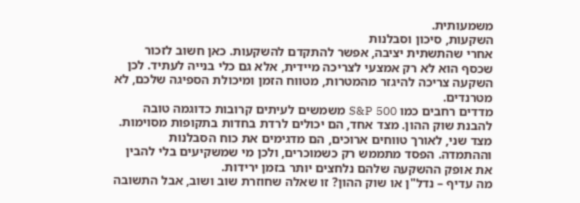משמעותית.
השקעות, סיכון וסבלנות
אחרי שהתשתית יציבה, אפשר להתקדם להשקעות. כאן חשוב לזכור שכסף הוא לא רק אמצעי לצריכה מיידית, אלא גם כלי בנייה לעתיד. לכן השקעה צריכה להיגזר מהמטרות, מטווח הזמן ומיכולת הספיגה שלכם, לא מטרנדים.
מדדים רחבים כמו S&P 500 משמשים לעיתים קרובות כדוגמה טובה להבנת שוק ההון. מצד אחד, הם יכולים לרדת בחדות בתקופות מסוימות. מצד שני, לאורך טווחים ארוכים, הם מדגימים את כוח הסבלנות וההתמדה. הפסד מתממש רק כשמוכרים, ולכן מי שמשקיעים בלי להבין את אופק ההשקעה שלהם נלחצים יותר בזמן ירידות.
מה עדיף – נדל"ן או שוק ההון? זו שאלה שחוזרת שוב ושוב, אבל התשובה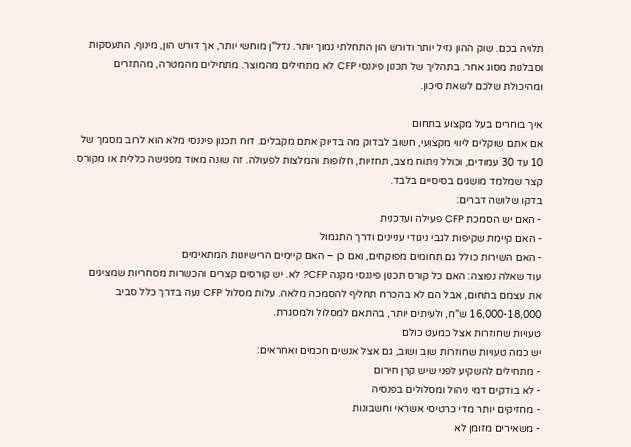תלויה בכם. שוק ההון נזיל יותר ודורש הון התחלתי נמוך יותר. נדל"ן מוחשי יותר, אך דורש הון, מינוף, התעסקות וסבלנות מסוג אחר. בתהליך של תכנון פיננסי CFP לא מתחילים מהמוצר. מתחילים מהמטרה, מהתזרים ומהיכולת שלכם לשאת סיכון.

איך בוחרים בעל מקצוע בתחום
אם אתם שוקלים ליווי מקצועי, חשוב לבדוק מה בדיוק אתם מקבלים. דוח תכנון פיננסי מלא הוא לרוב מסמך של 10 עד 30 עמודים, וכולל ניתוח מצב, תחזיות, חלופות והמלצות לפעולה. זה שונה מאוד מפגישה כללית או מקורס קצר שמלמד מושגים בסיסיים בלבד.
בדקו שלושה דברים:
- האם יש הסמכת CFP פעילה ועדכנית
- האם קיימת שקיפות לגבי ניגודי עניינים ודרך התגמול
- האם השירות כולל גם תחומים מפוקחים, ואם כן – האם קיימים הרישיונות המתאימים
עוד שאלה נפוצה: האם כל קורס תכנון פיננסי מקנה CFP? לא. יש קורסים קצרים והכשרות מסחריות שמציגים את עצמם בתחום, אבל הם לא בהכרח תחליף להסמכה מלאה. עלות מסלול CFP נעה בדרך כלל סביב 16,000-18,000 ש"ח, ולעיתים יותר, בהתאם למסלול ולמסגרת.
טעויות שחוזרות אצל כמעט כולם
יש כמה טעויות שחוזרות שוב ושוב, גם אצל אנשים חכמים ואחראים:
- מתחילים להשקיע לפני שיש קרן חירום
- לא בודקים דמי ניהול ומסלולים בפנסיה
- מחזיקים יותר מדי כרטיסי אשראי וחשבונות
- משאירים מזומן לא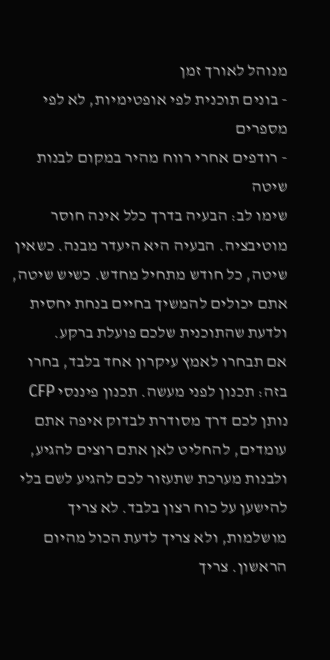מנוהל לאורך זמן
- בונים תוכנית לפי אופטימיות, לא לפי מספרים
- רודפים אחרי רווח מהיר במקום לבנות שיטה
שימו לב: הבעיה בדרך כלל אינה חוסר מוטיבציה. הבעיה היא היעדר מבנה. כשאין שיטה, כל חודש מתחיל מחדש. כשיש שיטה, אתם יכולים להמשיך בחיים בנחת יחסית ולדעת שהתוכנית שלכם פועלת ברקע.
אם תבחרו לאמץ עיקרון אחד בלבד, בחרו בזה: תכנון לפני מעשה. תכנון פיננסי CFP נותן לכם דרך מסודרת לבדוק איפה אתם עומדים, להחליט לאן אתם רוצים להגיע, ולבנות מערכת שתעזור לכם להגיע לשם בלי להישען על כוח רצון בלבד. לא צריך מושלמות, ולא צריך לדעת הכול מהיום הראשון. צריך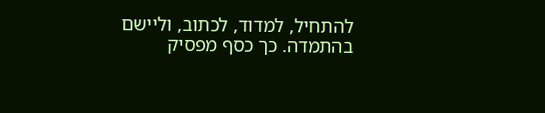להתחיל, למדוד, לכתוב, וליישם בהתמדה. כך כסף מפסיק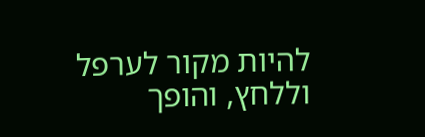להיות מקור לערפל וללחץ, והופך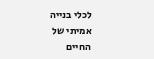לכלי בנייה אמיתי של החיים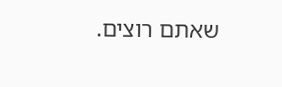שאתם רוצים.